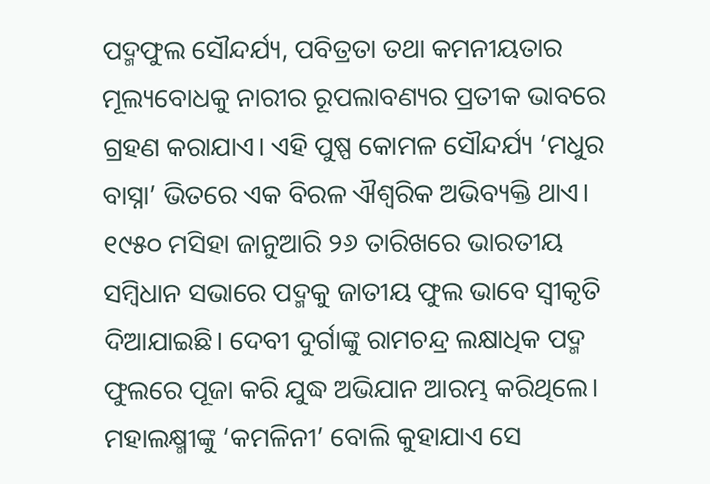ପଦ୍ମଫୁଲ ସୌନ୍ଦର୍ଯ୍ୟ, ପବିତ୍ରତା ତଥା କମନୀୟତାର ମୂଲ୍ୟବୋଧକୁ ନାରୀର ରୂପଲାବଣ୍ୟର ପ୍ରତୀକ ଭାବରେ ଗ୍ରହଣ କରାଯାଏ। ଏହି ପୁଷ୍ପ କୋମଳ ସୌନ୍ଦର୍ଯ୍ୟ ‘ମଧୁର ବାସ୍ନା’ ଭିତରେ ଏକ ବିରଳ ଐଶ୍ବରିକ ଅଭିବ୍ୟକ୍ତି ଥାଏ। ୧୯୫୦ ମସିହା ଜାନୁଆରି ୨୬ ତାରିଖରେ ଭାରତୀୟ ସମ୍ବିଧାନ ସଭାରେ ପଦ୍ମକୁ ଜାତୀୟ ଫୁଲ ଭାବେ ସ୍ବୀକୃତି ଦିଆଯାଇଛି। ଦେବୀ ଦୁର୍ଗାଙ୍କୁ ରାମଚନ୍ଦ୍ର ଲକ୍ଷାଧିକ ପଦ୍ମ ଫୁଲରେ ପୂଜା କରି ଯୁଦ୍ଧ ଅଭିଯାନ ଆରମ୍ଭ କରିଥିଲେ। ମହାଲକ୍ଷ୍ମୀଙ୍କୁ ‘କମଳିନୀ’ ବୋଲି କୁହାଯାଏ ସେ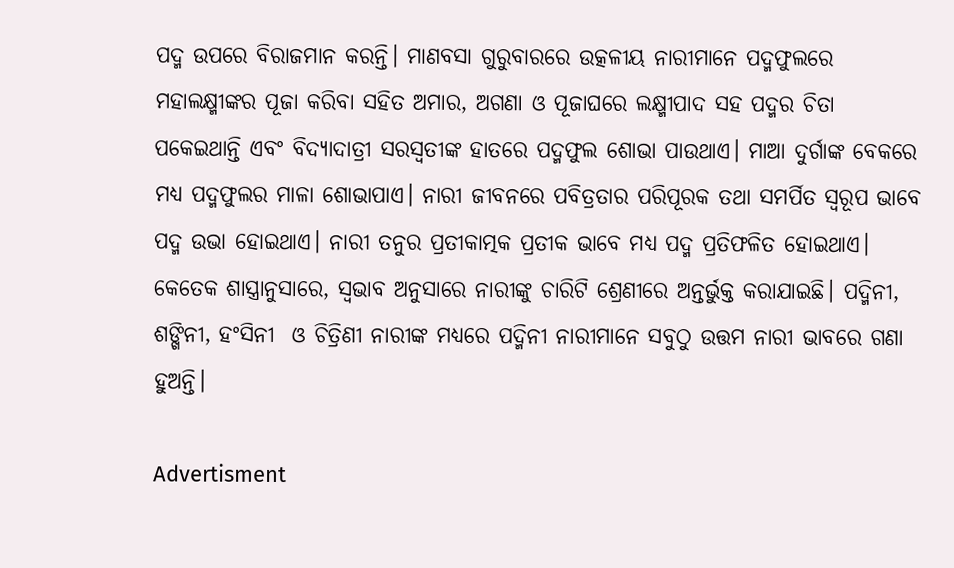ପଦ୍ମ ଉପରେ ବିରାଜମାନ କରନ୍ତି। ମାଣବସା ଗୁରୁବାରରେ ଉତ୍କଳୀୟ ନାରୀମାନେ ପଦ୍ମଫୁଲରେ ମହାଲକ୍ଷ୍ମୀଙ୍କର ପୂଜା କରିବା ସହିତ ଅମାର, ଅଗଣା ଓ ପୂଜାଘରେ ଲକ୍ଷ୍ମୀପାଦ ସହ ପଦ୍ମର ଚିତା ପକେଇଥାନ୍ତି ଏବଂ ବିଦ୍ୟାଦାତ୍ରୀ ସରସ୍ବତୀଙ୍କ ହାତରେ ପଦ୍ମଫୁଲ ଶୋଭା ପାଉଥାଏ। ମାଆ ଦୁର୍ଗାଙ୍କ ବେକରେ ମଧ୍ୟ ପଦ୍ମଫୁଲର ମାଳା ଶୋଭାପାଏ। ନାରୀ ଜୀବନରେ ପବିତ୍ରତାର ପରିପୂରକ ତଥା ସମର୍ପିତ ସ୍ୱରୂପ ଭାବେ ପଦ୍ମ ଉଭା ହୋଇଥାଏ। ନାରୀ ତନୁର ପ୍ରତୀକାତ୍ମକ ପ୍ରତୀକ ଭାବେ ମଧ୍ୟ ପଦ୍ମ ପ୍ରତିଫଳିତ ହୋଇଥାଏ। କେତେକ ଶାସ୍ତ୍ରାନୁସାରେ, ସ୍ବଭାବ ଅନୁସାରେ ନାରୀଙ୍କୁ ଚାରିଟି ଶ୍ରେଣୀରେ ଅନ୍ତର୍ଭୁକ୍ତ କରାଯାଇଛି। ପଦ୍ମିନୀ, ଶଙ୍ଖିନୀ, ହଂସିନୀ  ଓ ଚିତ୍ରିଣୀ ନାରୀଙ୍କ ମଧ୍ୟରେ ପଦ୍ମିନୀ ନାରୀମାନେ ସବୁଠୁ ଉତ୍ତମ ନାରୀ ଭାବରେ ଗଣା ହୁଅନ୍ତି।

Advertisment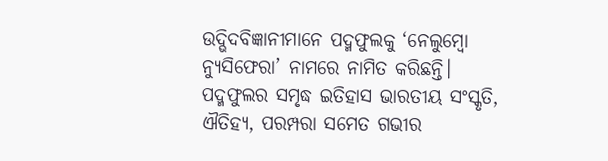ଉଦ୍ଭିଦବିଜ୍ଞାନୀମାନେ ପଦ୍ମଫୁଲକୁ ‘ନେଲୁମ୍ବୋ ନ୍ୟୁସିଫେରା’ ନାମରେ ନାମିତ କରିଛନ୍ତି। ପଦ୍ମଫୁଲର ସମୃଦ୍ଧ ଇତିହାସ ଭାରତୀୟ ସଂସ୍କୃତି, ଐତିହ୍ୟ, ପରମ୍ପରା ସମେତ ଗଭୀର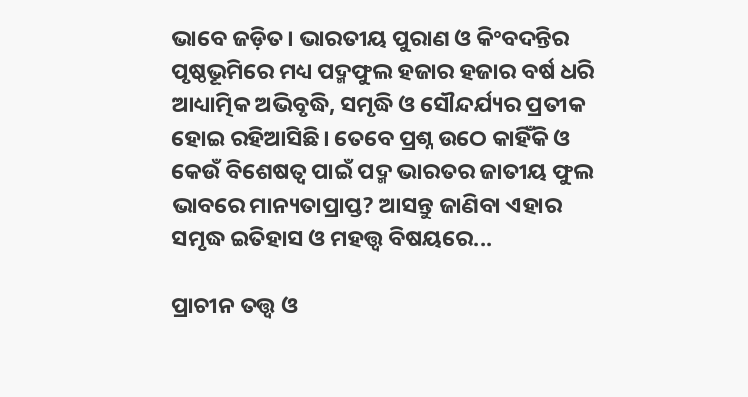ଭାବେ ଜଡ଼ିତ। ଭାରତୀୟ ପୁରାଣ ଓ କିଂବଦନ୍ତିର ପୃଷ୍ଠଭୂମିରେ ମଧ୍ୟ ପଦ୍ମଫୁଲ ହଜାର ହଜାର ବର୍ଷ ଧରି ଆଧ୍ୟାତ୍ମିକ ଅଭିବୃଦ୍ଧି, ସମୃଦ୍ଧି ଓ ସୌନ୍ଦର୍ଯ୍ୟର ପ୍ରତୀକ ହୋଇ ରହିଆସିଛି। ତେବେ ପ୍ରଶ୍ନ ଉଠେ କାହିଁକି ଓ କେଉଁ ବିଶେଷତ୍ୱ ପାଇଁ ପଦ୍ମ ଭାରତର ଜାତୀୟ ଫୁଲ ଭାବରେ ମାନ୍ୟତାପ୍ରାପ୍ତ? ଆସନ୍ତୁ ଜାଣିବା ଏହାର ସମୃଦ୍ଧ ଇତିହାସ ଓ ମହତ୍ତ୍ବ ବିଷୟରେ...

ପ୍ରାଚୀନ ତତ୍ତ୍ୱ ଓ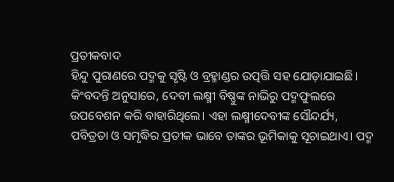ପ୍ରତୀକବାଦ
ହିନ୍ଦୁ ପୁରାଣରେ ପଦ୍ମକୁ ସୃଷ୍ଟି ଓ ବ୍ରହ୍ମାଣ୍ଡର ଉତ୍ପତ୍ତି ସହ ଯୋଡ଼ାଯାଇଛି। କିଂବଦନ୍ତି ଅନୁସାରେ, ଦେବୀ ଲକ୍ଷ୍ମୀ ବିଷ୍ଣୁଙ୍କ ନାଭିରୁ ପଦ୍ମଫୁଲରେ ଉପବେଶନ କରି ବାହାରିଥିଲେ। ଏହା ଲକ୍ଷ୍ମୀଦେବୀଙ୍କ ସୌନ୍ଦର୍ଯ୍ୟ, ପବିତ୍ରତା ଓ ସମୃଦ୍ଧିର ପ୍ରତୀକ ଭାବେ ତାଙ୍କର ଭୂମିକାକୁ ସୂଚାଇଥାଏ। ପଦ୍ମ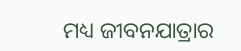ମଧ୍ୟ ଜୀବନଯାତ୍ରାର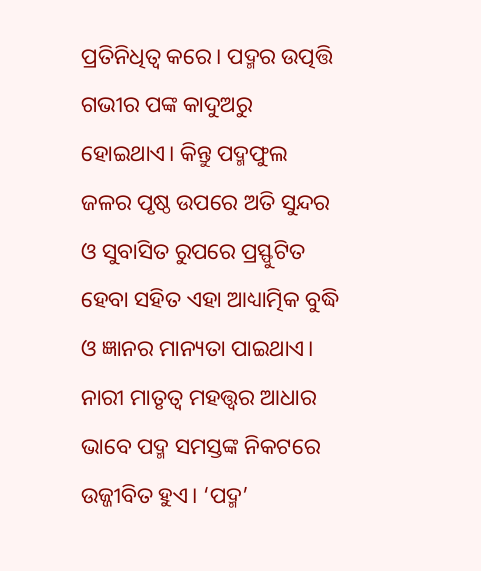ପ୍ରତିନିଧିତ୍ୱ କରେ। ପଦ୍ମର ଉତ୍ପତ୍ତି ଗଭୀର ପଙ୍କ କାଦୁଅରୁ ହୋଇଥାଏ। କିନ୍ତୁ ପଦ୍ମଫୁଲ ଜଳର ପୃଷ୍ଠ ଉପରେ ଅତି ସୁନ୍ଦର ଓ ସୁବାସିତ ରୁପରେ ପ୍ରସ୍ଫୁଟିତ ହେବା ସହିତ ଏହା ଆଧ୍ୟାତ୍ମିକ ବୁଦ୍ଧି ଓ ଜ୍ଞାନର ମାନ୍ୟତା ପାଇଥାଏ। ନାରୀ ମାତୃତ୍ବ ମହତ୍ତ୍ବର ଆଧାର ଭାବେ ପଦ୍ମ ସମସ୍ତଙ୍କ ନିକଟରେ ଉଜ୍ଜୀବିତ ହୁଏ। ‘ପଦ୍ମ’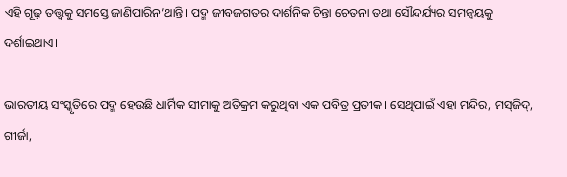ଏହି ଗୂଢ଼ ତତ୍ତ୍ୱକୁ ସମସ୍ତେ ଜାଣିପାରିନ’ଥାନ୍ତି। ପଦ୍ମ ଜୀବଜଗତର ଦାର୍ଶନିକ ଚିନ୍ତା ଚେତନା ତଥା ସୌନ୍ଦର୍ଯ୍ୟର ସମନ୍ବୟକୁ ଦର୍ଶାଇଥାଏ।

ଭାରତୀୟ ସଂସ୍କୃତିରେ ପଦ୍ମ ହେଉଛି ଧାର୍ମିକ ସୀମାକୁ ଅତିକ୍ରମ କରୁଥିବା ଏକ ପବିତ୍ର ପ୍ରତୀକ। ସେଥିପାଇଁ ଏହା ମନ୍ଦିର, ମସ୍‌ଜିଦ୍‌, ଗୀର୍ଜା,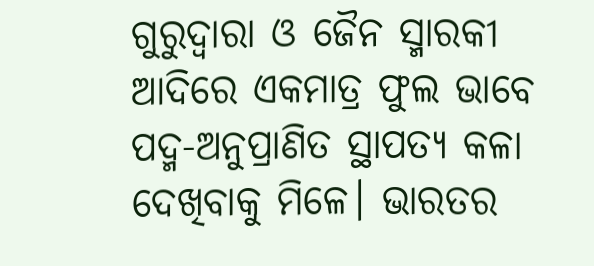ଗୁରୁଦ୍ବାରା ଓ ଜୈନ ସ୍ମାରକୀ ଆଦିରେ ଏକମାତ୍ର ଫୁଲ ଭାବେ ପଦ୍ମ-ଅନୁପ୍ରାଣିତ ସ୍ଥାପତ୍ୟ କଳା ଦେଖିବାକୁ ମିଳେ। ଭାରତର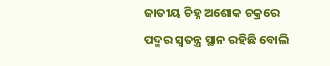ଜାତୀୟ ଚିହ୍ନ ଅଶୋକ ଚକ୍ରରେ ପଦ୍ମର ସ୍ୱତନ୍ତ୍ର ସ୍ଥାନ ରହିଛି ବୋଲି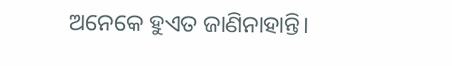ଅନେକେ ହୁଏତ ଜାଣିନାହାନ୍ତି।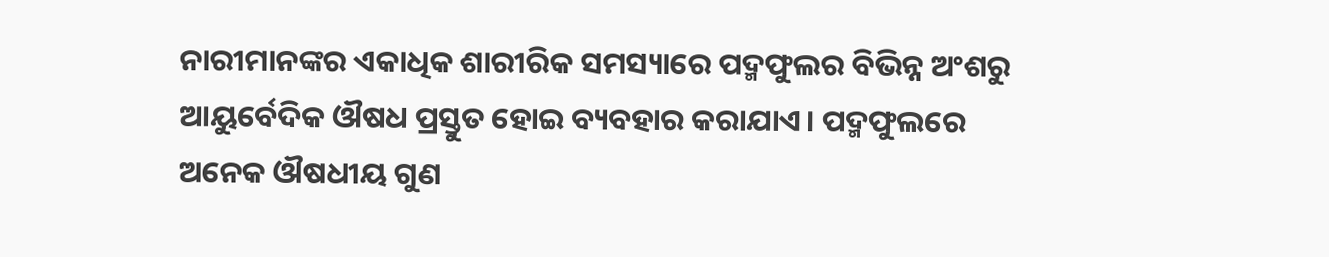ନାରୀମାନଙ୍କର ଏକାଧିକ ଶାରୀରିକ ସମସ୍ୟାରେ ପଦ୍ମଫୁଲର ବିଭିନ୍ନ ଅଂଶରୁ ଆୟୁର୍ବେଦିକ ଔଷଧ ପ୍ରସ୍ତୁତ ହୋଇ ବ୍ୟବହାର କରାଯାଏ। ପଦ୍ମଫୁଲରେ ଅନେକ ଔଷଧୀୟ ଗୁଣ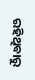ରହିଥିବାରୁ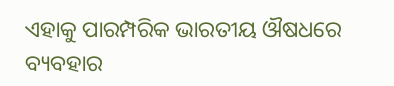ଏହାକୁ ପାରମ୍ପରିକ ଭାରତୀୟ ଔଷଧରେ ବ୍ୟବହାର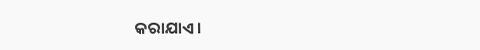କରାଯାଏ।